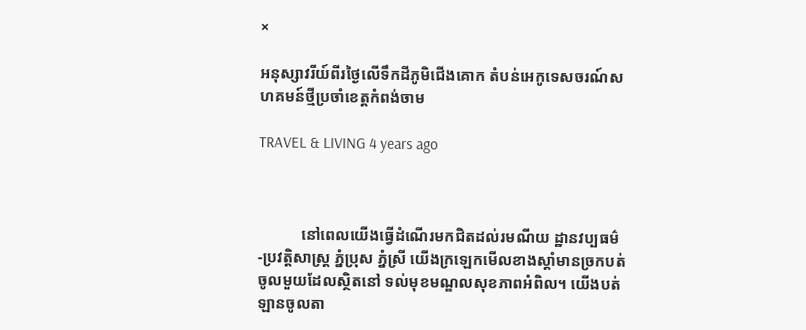×

អនុស្សាវរីយ៍ពីរថ្ងៃលើទឹកដីភូមិជើងគោក តំបន់អេកូទេសចរណ៍សហគមន៍ថ្មីប្រចាំខេត្តកំពង់ចាម

TRAVEL & LIVING 4 years ago



           នៅពេលយើងធ្វើដំណើរមកជិតដល់រមណីយ ដ្ឋានវប្បធម៌-ប្រវត្តិសាស្រ្ត ភ្នំប្រុស ភ្នំស្រី យើងក្រឡេកមើលខាងស្តាំមានច្រកបត់ចូលមួយដែលស្ថិតនៅ ទល់មុខមណ្ឌលសុខភាពអំពិល។ យើងបត់ឡានចូលតា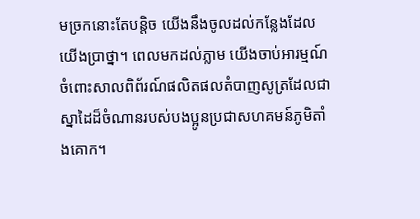មច្រកនោះតែបន្តិច យើងនឹងចូលដល់កន្លែងដែល យើងប្រាថ្នា។ ពេលមកដល់ភ្លាម យើងចាប់អារម្មណ៍ចំពោះសាលពិព័រណ៍ផលិតផលតំបាញសូត្រដែលជា ស្នាដៃដ៏ចំណានរបស់បងប្អូនប្រជាសហគមន៍ភូមិតាំងគោក។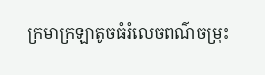ក្រមាក្រឡាតូចធំរំលេចពណ៌ចម្រុះ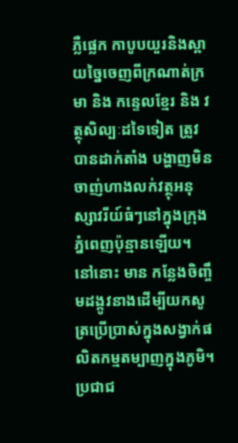ភ្លឺផ្លេក កាបូបយួរនិងស្ពាយច្នៃចេញពីក្រណាត់ក្រមា និង កន្ទេលខ្មែរ និង វត្ថុសិល្បៈដទៃទៀត ត្រូវបានដាក់តាំង បង្ហាញមិនចាញ់ហាងលក់វត្ថុអនុស្សាវរីយ៍ធំៗនៅក្នុងក្រុងភ្នំពេញប៉ុន្មានឡើយ។ នៅនោះ មាន កន្លែងចិញ្ចឹមដង្កូវនាងដើម្បីយកសូត្រប្រើប្រាស់ក្នុងសង្វាក់ផលិតកម្មតម្បាញក្នុងភូមិ។ ប្រជាជ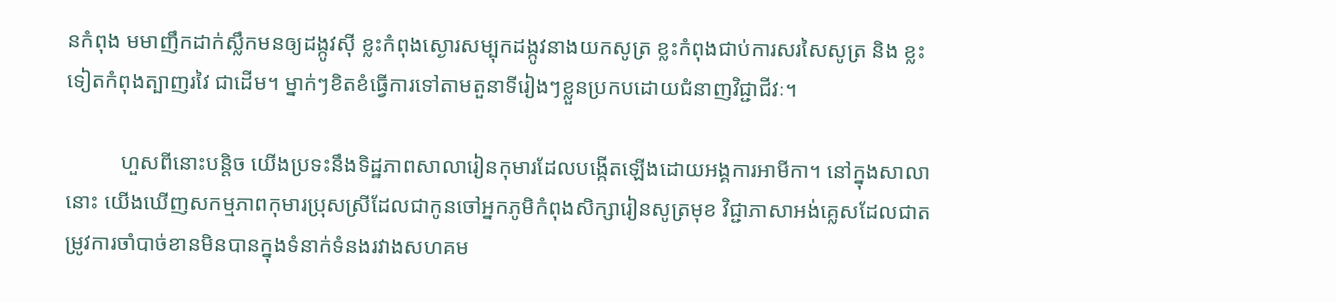នកំពុង មមាញឹកដាក់ស្លឹកមនឲ្យដង្កូវស៊ី ខ្លះកំពុងស្ងោរសម្បុកដង្កូវនាងយកសូត្រ ខ្លះកំពុងជាប់ការសរសៃសូត្រ និង ខ្លះទៀតកំពុងត្បាញរវៃ ជាដើម។ ម្នាក់ៗខិតខំធ្វើការទៅតាមតួនាទីរៀងៗខ្លួនប្រកបដោយជំនាញវិជ្ជាជីវៈ។

          ហួសពីនោះបន្តិច យើងប្រទះនឹងទិដ្ឋភាពសាលារៀនកុមារដែលបង្កើតឡើងដោយអង្គការអាមីកា។ នៅក្នុងសាលានោះ យើងឃើញសកម្មភាពកុមារប្រុសស្រីដែលជាកូនចៅអ្នកភូមិកំពុងសិក្សារៀនសូត្រមុខ វិជ្ជាភាសាអង់គ្លេសដែលជាតម្រូវការចាំបាច់ខានមិនបានក្នុងទំនាក់ទំនងរវាងសហគម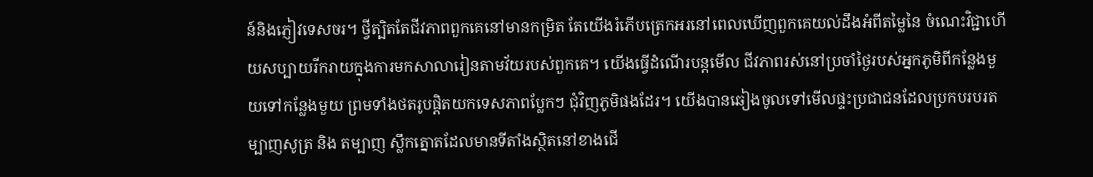ន៍និងភ្ញៀវទេសចរ។ ថ្វីត្បិតតែជីវភាពពួកគេនៅមានកម្រិត តែយើងរំភើបត្រេកអរនៅពេលឃើញពួកគេយល់ដឹងអំពីតម្លៃនៃ ចំណេះវិជ្ជាហើយសប្បាយរីករាយក្នុងការមកសាលារៀនតាមវ័យរបស់ពួកគេ។ យើងធ្វើដំណើរបន្តមើល ជីវភាពរស់នៅប្រចាំថ្ងៃរបស់អ្នកភូមិពីកន្លែងមួយទៅកន្លែងមួយ ព្រមទាំងថតរូបផ្តិតយកទេសភាពប្លែកៗ ជុំវិញភូមិផងដែរ។ យើងបានឆៀងចូលទៅមើលផ្ទះប្រជាជនដែលប្រកបរបរតម្បាញសូត្រ និង តម្បាញ ស្លឹកត្នោតដែលមានទីតាំងស្ថិតនៅខាងជើ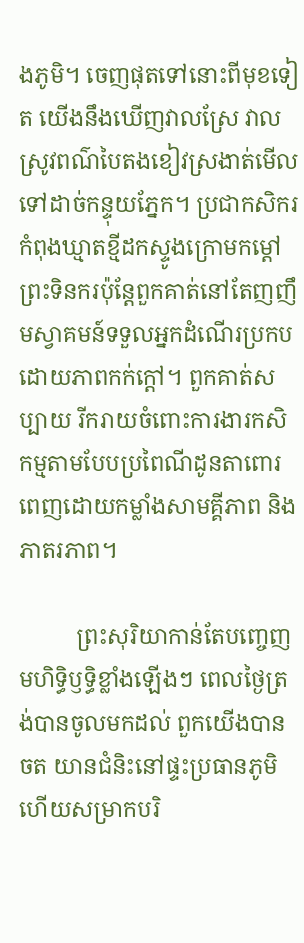ងភូមិ។ ចេញផុតទៅនោះពីមុខទៀត យើងនឹងឃើញវាលស្រែ វាលស្រូវពណ៌បៃតងខៀវស្រងាត់មើលទៅដាច់កន្ទុយភ្នែក។ ប្រជាកសិករកំពុងឃ្មាតខ្មីដកស្ទូងក្រោមកម្តៅ ព្រះទិនករប៉ុន្តែពួកគាត់នៅតែញញឹមស្វាគមន៍ទទួលអ្នកដំណើរប្រកបដោយភាពកក់ក្តៅ។ ពួកគាត់សប្បាយ រីករាយចំពោះការងារកសិកម្មតាមបែបប្រពៃណីដូនតាពោរពេញដោយកម្លាំងសាមគ្គីភាព និងភាតរភាព។

          ព្រះសុរិយាកាន់តែបញ្ចេញមហិទ្ធិឫទ្ធិខ្លាំងឡើងៗ ពេលថ្ងៃត្រង់បានចូលមកដល់ ពួកយើងបានចត យានជំនិះនៅផ្ទះប្រធានភូមិ ហើយសម្រាកបរិ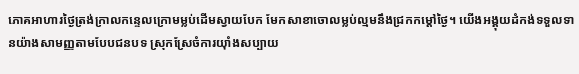ភោគអាហារថ្ងៃត្រង់ក្រាលកន្ទេលក្រោមម្លប់ដើមស្វាយបែក មែកសាខាចោលម្លប់ល្មមនឹងជ្រកកម្តៅថ្ងៃ។ យើងអង្គុយដំកង់ទទួលទានយ៉ាងសាមញ្ញតាមបែបជនបទ ស្រុកស្រែចំការយ៉ាំងសប្បាយ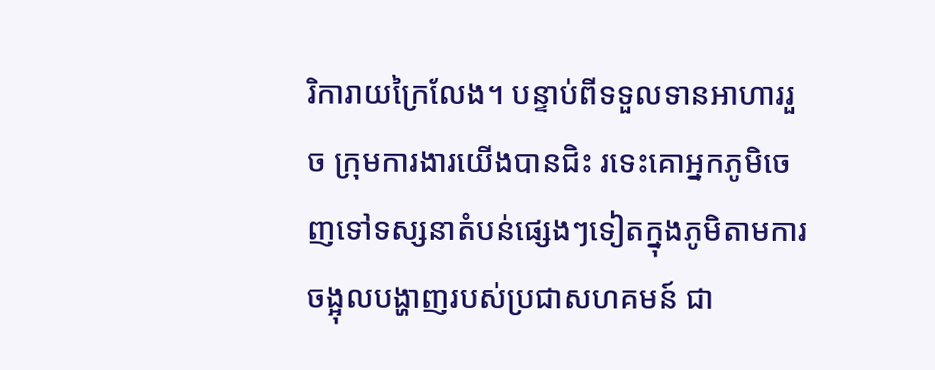រិការាយក្រៃលែង។ បន្ទាប់ពីទទួលទានអាហាររួច ក្រុមការងារយើងបានជិះ រទេះគោអ្នកភូមិចេញទៅទស្សនាតំបន់ផ្សេងៗទៀតក្នុងភូមិតាមការចង្អុលបង្ហាញរបស់ប្រជាសហគមន៍ ជា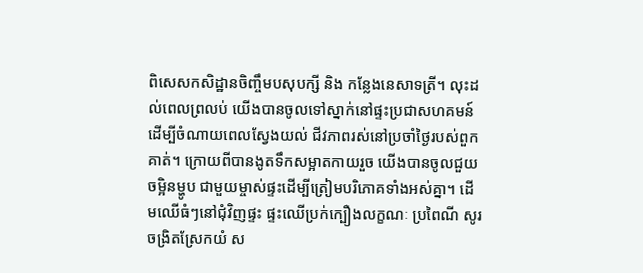ពិសេសកសិដ្ឋានចិញ្ចឹមបសុបក្សី និង កន្លែងនេសាទត្រី។ លុះដល់ពេលព្រលប់ យើងបានចូលទៅស្នាក់នៅផ្ទះប្រជាសហគមន៍ដើម្បីចំណាយពេលស្វែងយល់ ជីវភាពរស់នៅប្រចាំថ្ងៃរបស់ពួកគាត់។ ក្រោយពីបានងូតទឹកសម្អាតកាយរួច យើងបានចូលជួយចម្អិនម្ហូប ជាមួយម្ចាស់ផ្ទះដើម្បីត្រៀមបរិភោគទាំងអស់គ្នា។ ដើមឈើធំៗនៅជុំវិញផ្ទះ ផ្ទះឈើប្រក់ក្បឿងលក្ខណៈ ប្រពៃណី សូរចង្រិតស្រែកយំ ស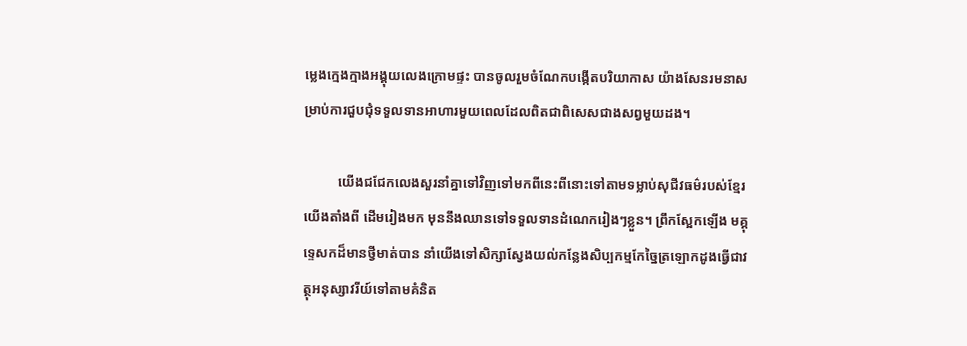ម្លេងក្មេងក្មាងអង្គុយលេងក្រោមផ្ទះ បានចូលរួមចំណែកបង្កើតបរិយាកាស យ៉ាងសែនរមនាសម្រាប់ការជួបជុំទទួលទានអាហារមួយពេលដែលពិតជាពិសេសជាងសព្វមួយដង។

          យើងជជែកលេងសួរនាំគ្នាទៅវិញទៅមកពីនេះពីនោះទៅតាមទម្លាប់សុជីវធម៌របស់ខ្មែរយើងតាំងពី ដើមរៀងមក មុននឹងឈានទៅទទួលទានដំណេករៀងៗខ្លួន។ ព្រឹកស្អែកឡើង មគ្គុទ្ទេសកដ៏មានថ្វីមាត់បាន នាំយើងទៅសិក្សាស្វែងយល់កន្លែងសិប្បកម្មកែច្នៃត្រឡោកដូងធ្វើជាវត្ថុអនុស្សាវរីយ៍ទៅតាមគំនិត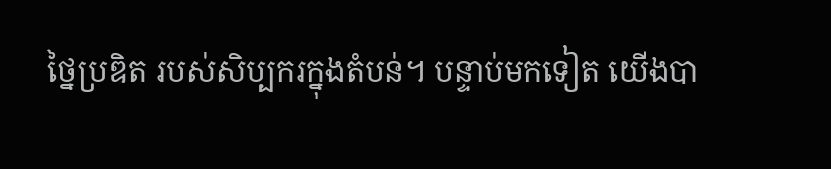ថ្នៃប្រឌិត របស់សិប្បករក្នុងតំបន់។ បន្ទាប់មកទៀត យើងបា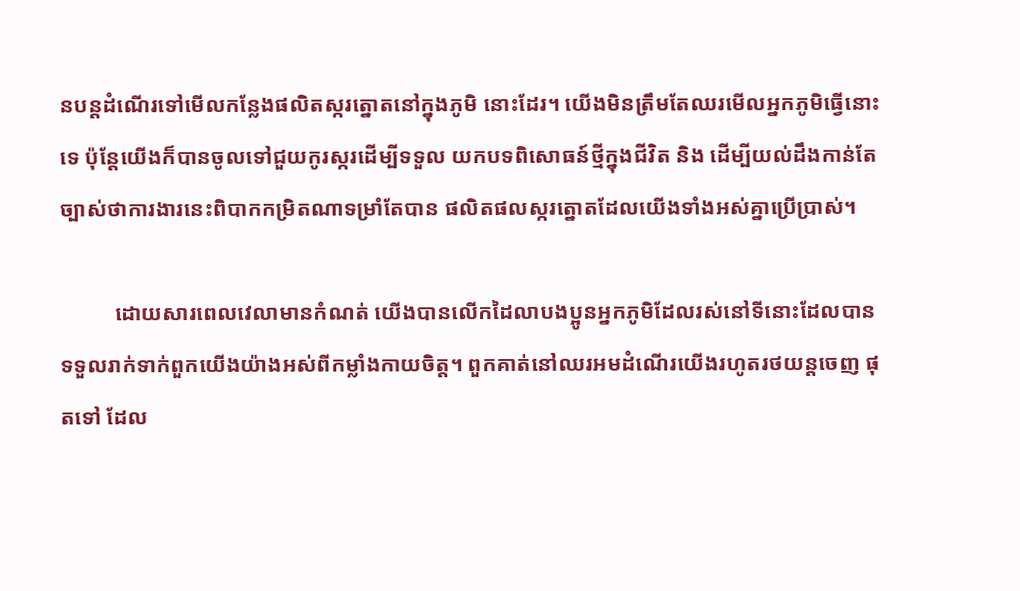នបន្តដំណើរទៅមើលកន្លែងផលិតស្ករត្នោតនៅក្នុងភូមិ នោះដែរ។ យើងមិនត្រឹមតែឈរមើលអ្នកភូមិធ្វើនោះទេ ប៉ុន្តែយើងក៏បានចូលទៅជួយកូរស្ករដើម្បីទទួល យកបទពិសោធន៍ថ្មីក្នុងជីវិត និង ដើម្បីយល់ដឹងកាន់តែច្បាស់ថាការងារនេះពិបាកកម្រិតណាទម្រាំតែបាន ផលិតផលស្ករត្នោតដែលយើងទាំងអស់គ្នាប្រើប្រាស់។

          ដោយសារពេលវេលាមានកំណត់ យើងបានលើកដៃលាបងប្អូនអ្នកភូមិដែលរស់នៅទីនោះដែលបាន ទទួលរាក់ទាក់ពួកយើងយ៉ាងអស់ពីកម្លាំងកាយចិត្ត។ ពួកគាត់នៅឈរអមដំណើរយើងរហូតរថយន្តចេញ ផុតទៅ ដែល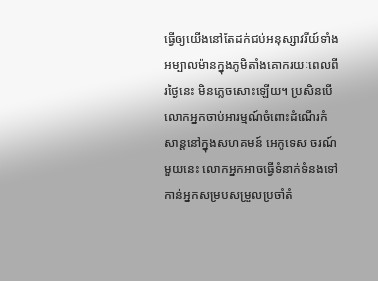ធ្វើឲ្យយើងនៅតែដក់ជប់អនុស្សាវរីយ៍ទាំងអម្បាលម៉ានក្នុងភូមិតាំងគោករយៈពេលពីរថ្ងៃនេះ មិនភ្លេចសោះឡើយ។ ប្រសិនបើលោកអ្នកចាប់អារម្មណ៍ចំពោះដំណើរកំសាន្តនៅក្នុងសហគមន៍ អេកូទេស ចរណ៍មួយនេះ លោកអ្នកអាចធ្វើទំនាក់ទំនងទៅកាន់អ្នកសម្របសម្រួលប្រចាំតំ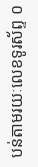បន់តាមរយៈលេខទូរស័ព្ទ ០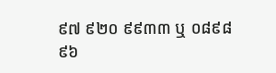៩៧ ៩២០ ៩៩៣៣ ឬ ០៨៩៨៩៦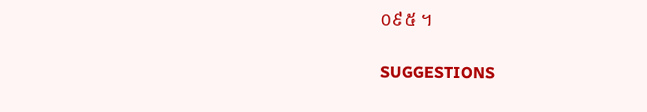០៩៥ ។


SUGGESTIONS